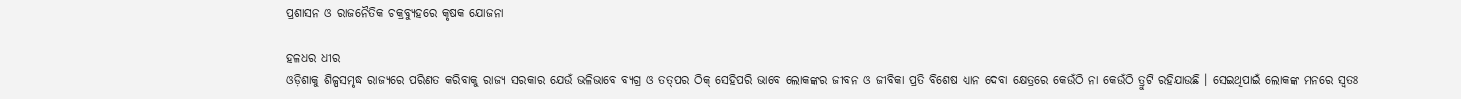ପ୍ରଶାସନ ଓ ରାଜନୈତିକ ଚକ୍ରବ୍ୟୁହରେ କୃଷକ ଯୋଜନା

ହଳଧର ଧୀର
ଓଡ଼ିଶାକୁ ଶିଳ୍ପସମୃଦ୍ଧ ରାଜ୍ୟରେ ପରିଣତ କରିବାକୁ ରାଜ୍ୟ ସରକାର ଯେଉଁ ଭଳିଭାବେ ବ୍ୟଗ୍ର ଓ ତତ୍‌ପର ଠିକ୍ ସେହିପରି ଭାବେ ଲୋକଙ୍କର ଜୀବନ ଓ ଜୀବିକା ପ୍ରତି ବିଶେଷ ଧ୍ୟାନ ଦେବା କ୍ଷେତ୍ରରେ କେଉଁଠି ନା କେଉଁଠି ତ୍ରୁଟି ରହିଯାଉଛି । ସେଇଥିପାଇଁ ଲୋକଙ୍କ ମନରେ ସ୍ୱତଃ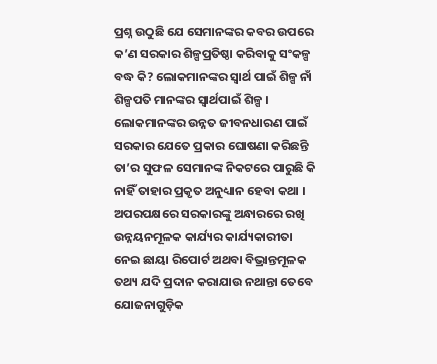ପ୍ରଶ୍ନ ଉଠୁଛି ଯେ ସେମାନଙ୍କର କବର ଉପରେ କ’ଣ ସରକାର ଶିଳ୍ପପ୍ରତିଷ୍ଠା କରିବାକୁ ସଂକଳ୍ପ ବଦ୍ଧ କି? ଲୋକମାନଙ୍କର ସ୍ୱାର୍ଥ ପାଇଁ ଶିଳ୍ପ ନାଁ ଶିଳ୍ପପତି ମାନଙ୍କର ସ୍ୱାର୍ଥପାଇଁ ଶିଳ୍ପ । ଲୋକମାନଙ୍କର ଉନ୍ନତ ଜୀବନଧାରଣ ପାଇଁ ସରକାର ଯେତେ ପ୍ରକାର ଘୋଷଣା କରିଛନ୍ତି ତା’ର ସୁଫଳ ସେମାନଙ୍କ ନିକଟରେ ପାରୁଛି କି ନାହିଁ ତାହାର ପ୍ରକୃତ ଅନୁଧ୍ୟାନ ହେବା କଥା । ଅପରପକ୍ଷରେ ସରକାରଙ୍କୁ ଅନ୍ଧାରରେ ରଖି ଉନ୍ନୟନମୂଳକ କାର୍ଯ୍ୟର କାର୍ଯ୍ୟକାରୀତା ନେଇ ଛାୟା ରିପୋର୍ଟ ଅଥବା ବିଭ୍ରାନ୍ତମୂଳକ ତଥ୍ୟ ଯଦି ପ୍ରଦାନ କରାଯାଉ ନଥାନ୍ତା ତେବେ ଯୋଜନାଗୁଡ଼ିକ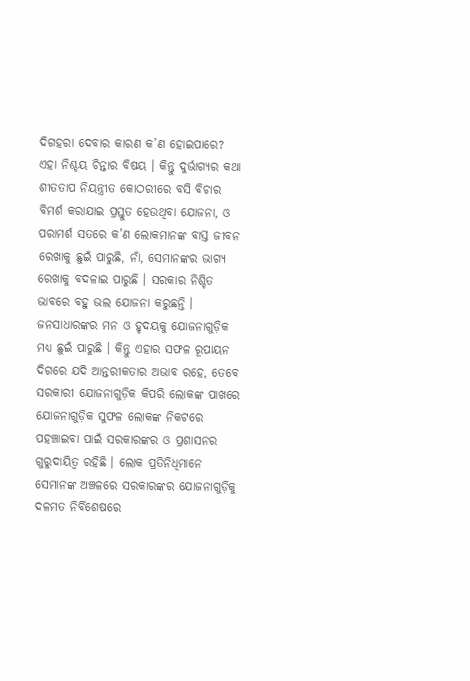ଦିଗହରା ଦେବାର କାରଣ କ’ଣ ହୋଇପାରେ? ଏହା ନିଶ୍ଚୟ ଚିନ୍ତାର ବିଷୟ । କିନ୍ତୁ ଦୁର୍ଭାଗ୍ୟର କଥା ଶୀତତାପ ନିୟନ୍ତ୍ରୀତ କୋଠରୀରେ ବସି ବିଚାର ବିମର୍ଶ କରାଯାଇ ପ୍ରସ୍ତୁତ ହେଉଥିବା ଯୋଜନା, ଓ ପରାମର୍ଶ ସତରେ କ’ଣ ଲୋକମାନଙ୍କ ବାସ୍ତ ଜୀବନ ରେଖାକୁ ଛୁଇଁ ପାରୁଛି, ନାଁ, ସେମାନଙ୍କର ଭାଗ୍ୟ ରେଖାକୁ ବଦଳାଇ ପାରୁଛି । ସରକାର ନିଶ୍ଚିତ ଭାବରେ ବହୁ ଭଲ ଯୋଜନା କରୁଛନ୍ତି । ଜନସାଧାରଙ୍କର ମନ ଓ ହୃଦୟକୁ ଯୋଜନାଗୁଡ଼ିକ ମଧ୍ୟ ଛୁଇଁ ପାରୁଛି । କିନ୍ତୁ ଏହାର ସଫଳ ରୂପାୟନ ଦିଗରେ ଯଦି ଆନ୍ତରୀକତାର ଅଭାବ ରହେ, ତେବେ ସରକାରୀ ଯୋଜନାଗୁଡ଼ିକ କିପରି ଲୋକଙ୍କ ପାଖରେ ଯୋଜନାଗୁଡ଼ିକ ସୁଫଳ ଲୋକଙ୍କ ନିକଟରେ ପହଞ୍ଚାଇବା ପାଇଁ ସରକାରଙ୍କର ଓ ପ୍ରଶାସନର ଗୁରୁଦାୟିତ୍ୱ ରହିଛି । ଲୋକ ପ୍ରତିନିଧିମାନେ ସେମାନଙ୍କ ଅଞ୍ଚଳରେ ସରକାରଙ୍କର ଯୋଜନାଗୁଡ଼ିକୁ ଦଳମତ ନିର୍ବିଶେଷରେ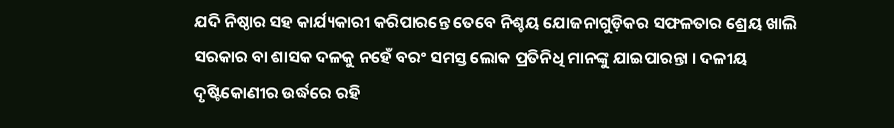ଯଦି ନିଷ୍ଠାର ସହ କାର୍ଯ୍ୟକାରୀ କରିପାରନ୍ତେ ତେବେ ନିଶ୍ଚୟ ଯୋଜନାଗୁଡ଼ିକର ସଫଳତାର ଶ୍ରେୟ ଖାଲି ସରକାର ବା ଶାସକ ଦଳକୁ ନହେଁ ବରଂ ସମସ୍ତ ଲୋକ ପ୍ରତିନିଧି ମାନଙ୍କୁ ଯାଇପାରନ୍ତା । ଦଳୀୟ ଦୃଷ୍ଟିକୋଣୀର ଉର୍ଦ୍ଧରେ ରହି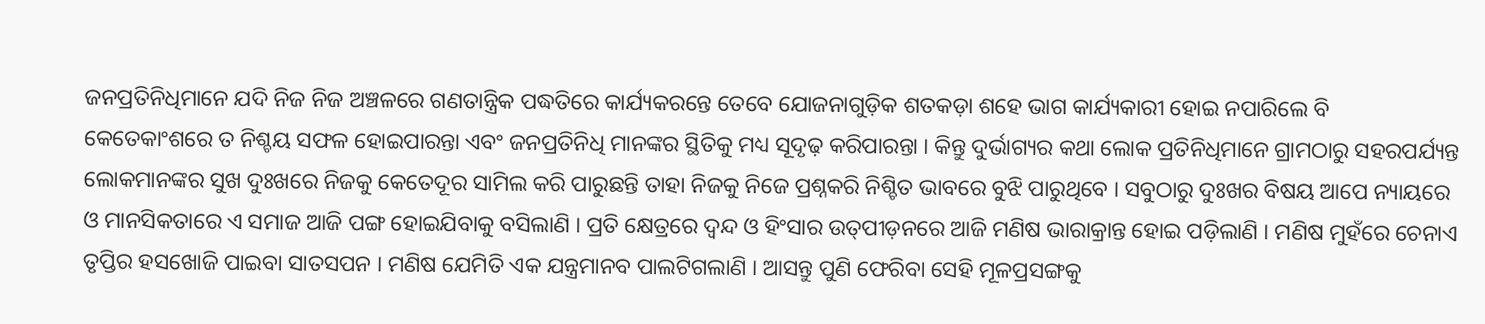ଜନପ୍ରତିନିଧିମାନେ ଯଦି ନିଜ ନିଜ ଅଞ୍ଚଳରେ ଗଣତାନ୍ତ୍ରିକ ପଦ୍ଧତିରେ କାର୍ଯ୍ୟକରନ୍ତେ ତେବେ ଯୋଜନାଗୁଡ଼ିକ ଶତକଡ଼ା ଶହେ ଭାଗ କାର୍ଯ୍ୟକାରୀ ହୋଇ ନପାରିଲେ ବି କେତେକାଂଶରେ ତ ନିଶ୍ଚୟ ସଫଳ ହୋଇପାରନ୍ତା ଏବଂ ଜନପ୍ରତିନିଧି ମାନଙ୍କର ସ୍ଥିତିକୁ ମଧ୍ୟ ସୂଦୃଢ଼ କରିପାରନ୍ତା । କିନ୍ତୁ ଦୁର୍ଭାଗ୍ୟର କଥା ଲୋକ ପ୍ରତିନିଧିମାନେ ଗ୍ରାମଠାରୁ ସହରପର୍ଯ୍ୟନ୍ତ ଲୋକମାନଙ୍କର ସୁଖ ଦୁଃଖରେ ନିଜକୁ କେତେଦୂର ସାମିଲ କରି ପାରୁଛନ୍ତି ତାହା ନିଜକୁ ନିଜେ ପ୍ରଶ୍ନକରି ନିଶ୍ଚିତ ଭାବରେ ବୁଝି ପାରୁଥିବେ । ସବୁଠାରୁ ଦୁଃଖର ବିଷୟ ଆପେ ନ୍ୟାୟରେ ଓ ମାନସିକତାରେ ଏ ସମାଜ ଆଜି ପଙ୍ଗ ହୋଇଯିବାକୁ ବସିଲାଣି । ପ୍ରତି କ୍ଷେତ୍ରରେ ଦ୍ୱନ୍ଦ ଓ ହିଂସାର ଉତ୍‌ପୀଡ଼ନରେ ଆଜି ମଣିଷ ଭାରାକ୍ରାନ୍ତ ହୋଇ ପଡ଼ିଲାଣି । ମଣିଷ ମୁହଁରେ ଚେନାଏ ତୃପ୍ତିର ହସଖୋଜି ପାଇବା ସାତସପନ । ମଣିଷ ଯେମିତି ଏକ ଯନ୍ତ୍ରମାନବ ପାଲଟିଗଲାଣି । ଆସନ୍ତୁ ପୁଣି ଫେରିବା ସେହି ମୂଳପ୍ରସଙ୍ଗକୁ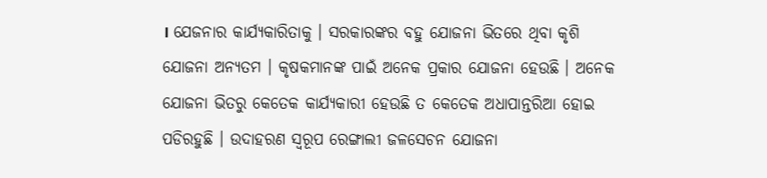। ଯେଜନାର କାର୍ଯ୍ୟକାରିତାକୁ । ସରକାରଙ୍କର ବହୁ ଯୋଜନା ଭିତରେ ଥିବା କୃଶି ଯୋଜନା ଅନ୍ୟତମ । କୃଷକମାନଙ୍କ ପାଇଁ ଅନେକ ପ୍ରକାର ଯୋଜନା ହେଉଛି । ଅନେକ ଯୋଜନା ଭିତରୁ କେତେକ କାର୍ଯ୍ୟକାରୀ ହେଉଛି ତ କେତେକ ଅଧାପାନ୍ତରିଆ ହୋଇ ପଡିରହୁଛି । ଉଦାହରଣ ସ୍ୱରୂପ ରେଙ୍ଗାଲୀ ଜଳସେଚନ ଯୋଜନା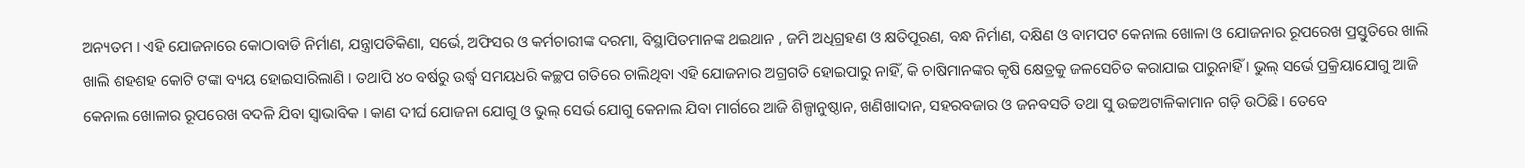ଅନ୍ୟତମ । ଏହି ଯୋଜନାରେ କୋଠାବାଡି ନିର୍ମାଣ, ଯନ୍ତ୍ରାପତିକିଣା, ସର୍ଭେ, ଅଫିସର ଓ କର୍ମଚାରୀଙ୍କ ଦରମା, ବିସ୍ଥାପିତମାନଙ୍କ ଥଇଥାନ , ଜମି ଅଧିଗ୍ରହଣ ଓ କ୍ଷତିପୂରଣ, ବନ୍ଧ ନିର୍ମାଣ, ଦକ୍ଷିଣ ଓ ବାମପଟ କେନାଲ ଖୋଳା ଓ ଯୋଜନାର ରୂପରେଖ ପ୍ରସ୍ତୁତିରେ ଖାଲି ଖାଲି ଶହଶହ କୋଟି ଟଙ୍କା ବ୍ୟୟ ହୋଇସାରିଲାଣି । ତଥାପି ୪୦ ବର୍ଷରୁ ଉର୍ଦ୍ଧ୍ୱ ସମୟଧରି କଚ୍ଛପ ଗତିରେ ଚାଲିଥିବା ଏହି ଯୋଜନାର ଅଗ୍ରଗତି ହୋଇପାରୁ ନାହିଁ, କି ଚାଷିମାନଙ୍କର କୃଷି କ୍ଷେତ୍ରକୁ ଜଳସେଚିତ କରାଯାଇ ପାରୁନାହିଁ । ଭୁଲ୍ ସର୍ଭେ ପ୍ରକ୍ରିୟାଯୋଗୁ ଆଜି କେନାଲ ଖୋଳାର ରୂପରେଖ ବଦଳି ଯିବା ସ୍ୱାଭାବିକ । କାଣ ଦୀର୍ଘ ଯୋଜନା ଯୋଗୁ ଓ ଭୁଲ୍ ସେର୍ଭ ଯୋଗୁ କେନାଲ ଯିବା ମାର୍ଗରେ ଆଜି ଶିଳ୍ପାନୁଷ୍ଠାନ, ଖଣିଖାଦାନ, ସହରବଜାର ଓ ଜନବସତି ତଥା ସୁ ଉଚ୍ଚଅଟାଳିକାମାନ ଗଡ଼ି ଉଠିଛି । ତେବେ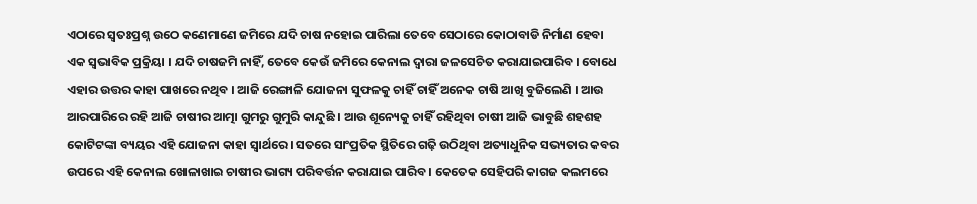ଏଠାରେ ସ୍ୱତଃପ୍ରଶ୍ନ ଉଠେ କଣେମାଣେ ଜମିରେ ଯଦି ଚାଷ ନହୋଇ ପାରିଲା ତେବେ ସେଠାରେ କୋଠାବାଡି ନିର୍ମାଣ ହେବା ଏକ ସ୍ୱଭାବିକ ପ୍ରକ୍ରିୟା । ଯଦି ଚାଷଜମି ନାହିଁ, ତେବେ କେଉଁ ଜମିରେ କେନାଲ ଦ୍ୱାରା ଜଳସେଚିତ କରାଯାଇପାରିବ । ବୋଧେ ଏହାର ଉତ୍ତର କାହା ପାଖରେ ନଥିବ । ଆଜି ରେଙ୍ଗାଳି ଯୋଜନା ସୁଫଳକୁ ଚାହିଁ ଚାହିଁ ଅନେକ ଚାଷି ଆଖି ବୁଜିଲେଣି । ଆଉ ଆରପାରିରେ ରହି ଆଜି ଚାଷୀର ଆତ୍ମା ଗୁମରୁ ଗୁମୁରି କାନ୍ଦୁଛି । ଆଉ ଶୂନ୍ୟେକୁ ଚାହିଁ ରହିଥିବା ଚାଷୀ ଆଜି ଭାବୁଛି ଶହଶହ କୋଟିଟଙ୍କା ବ୍ୟୟର ଏହି ଯୋଜନା କାହା ସ୍ୱାର୍ଥରେ । ସତରେ ସାଂପ୍ରତିକ ସ୍ଥିତିରେ ଗଢ଼ି ଉଠିଥିବା ଅତ୍ୟାଧୁନିକ ସଭ୍ୟତାର କବର ଉପରେ ଏହି କେନାଲ ଖୋଳାଖାଇ ଚାଷୀର ଭାଗ୍ୟ ପରିବର୍ତ୍ତନ କରାଯାଇ ପାରିବ । କେତେକ ସେହିପରି କାଗଜ କଲମରେ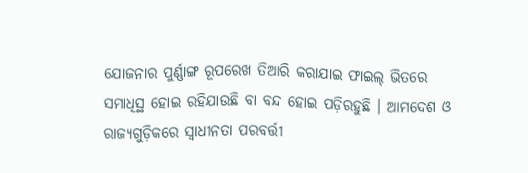ଯୋଜନାର ପୁର୍ଣ୍ଣାଙ୍ଗ ରୂପରେଖ ତିଆରି କରାଯାଇ ଫାଇଲ୍ ଭିତରେ ସମାଧିସ୍ଥ ହୋଇ ରହିଯାଉଛି ବା ବନ୍ଦ ହୋଇ ପଡ଼ିରହୁଛି । ଆମଦେଶ ଓ ରାଜ୍ୟଗୁଡ଼ିକରେ ସ୍ୱାଧୀନତା ପରବର୍ତ୍ତୀ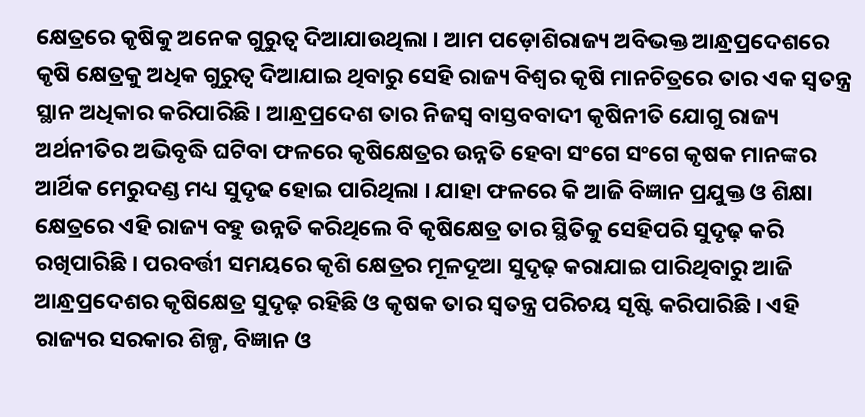କ୍ଷେତ୍ରରେ କୃଷିକୁ ଅନେକ ଗୁରୁତ୍ୱ ଦିଆଯାଉଥିଲା । ଆମ ପଡ଼ୋଶିରାଜ୍ୟ ଅବିଭକ୍ତ ଆନ୍ଧ୍ରପ୍ରଦେଶରେ କୃଷି କ୍ଷେତ୍ରକୁ ଅଧିକ ଗୁରୁତ୍ୱ ଦିଆଯାଇ ଥିବାରୁ ସେହି ରାଜ୍ୟ ବିଶ୍ୱର କୃଷି ମାନଚିତ୍ରରେ ତାର ଏକ ସ୍ୱତନ୍ତ୍ର ସ୍ଥାନ ଅଧିକାର କରିପାରିଛି । ଆନ୍ଧ୍ରପ୍ରଦେଶ ତାର ନିଜସ୍ୱ ବାସ୍ତବବାଦୀ କୃଷିନୀତି ଯୋଗୁ ରାଜ୍ୟ ଅର୍ଥନୀତିର ଅଭିବୃଦ୍ଧି ଘଟିବା ଫଳରେ କୃଷିକ୍ଷେତ୍ରର ଉନ୍ନତି ହେବା ସଂଗେ ସଂଗେ କୃଷକ ମାନଙ୍କର ଆର୍ଥିକ ମେରୁଦଣ୍ଡ ମଧ୍ୟ ସୁଦୃଢ ହୋଇ ପାରିଥିଲା । ଯାହା ଫଳରେ କି ଆଜି ବିଜ୍ଞାନ ପ୍ରଯୁକ୍ତ ଓ ଶିକ୍ଷା କ୍ଷେତ୍ରରେ ଏହି ରାଜ୍ୟ ବହୁ ଉନ୍ନତି କରିଥିଲେ ବି କୃଷିକ୍ଷେତ୍ର ତାର ସ୍ଥିତିକୁ ସେହିପରି ସୁଦୃଢ଼ କରି ରଖିପାରିଛି । ପରବର୍ତ୍ତୀ ସମୟରେ କୃଶି କ୍ଷେତ୍ରର ମୂଳଦୂଆ ସୁଦୃଢ଼ କରାଯାଇ ପାରିଥିବାରୁ ଆଜି ଆନ୍ଧ୍ରପ୍ରଦେଶର କୃଷିକ୍ଷେତ୍ର ସୁଦୃଢ଼ ରହିଛି ଓ କୃଷକ ତାର ସ୍ୱତନ୍ତ୍ର ପରିଚୟ ସୃଷ୍ଟି କରିପାରିଛି । ଏହି ରାଜ୍ୟର ସରକାର ଶିଳ୍ପ, ବିଜ୍ଞାନ ଓ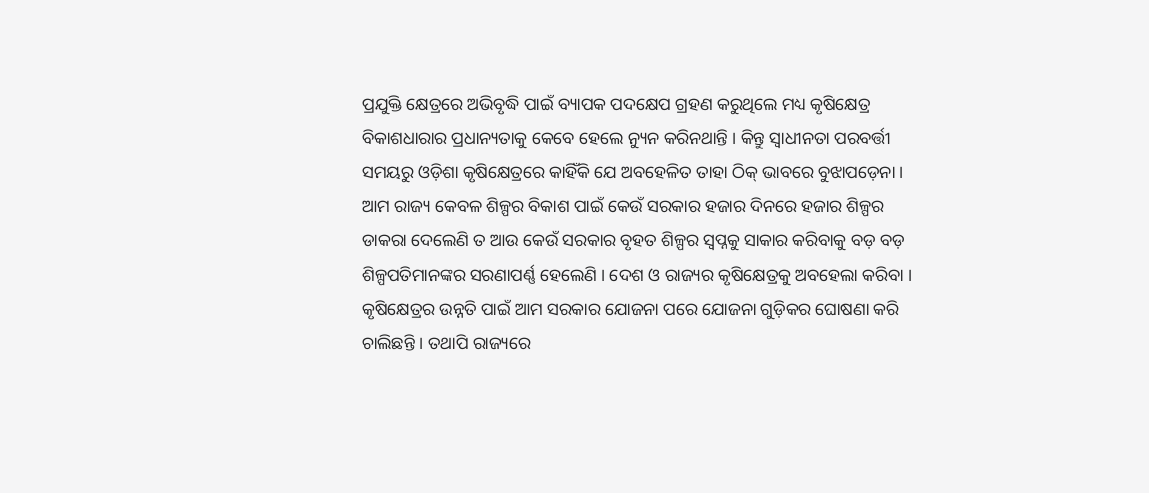ପ୍ରଯୁକ୍ତି କ୍ଷେତ୍ରରେ ଅଭିବୃଦ୍ଧି ପାଇଁ ବ୍ୟାପକ ପଦକ୍ଷେପ ଗ୍ରହଣ କରୁଥିଲେ ମଧ୍ୟ କୃଷିକ୍ଷେତ୍ର ବିକାଶଧାରାର ପ୍ରଧାନ୍ୟତାକୁ କେବେ ହେଲେ ନ୍ୟୁନ କରିନଥାନ୍ତି । କିନ୍ତୁ ସ୍ୱାଧୀନତା ପରବର୍ତ୍ତୀ ସମୟରୁ ଓଡ଼ିଶା କୃଷିକ୍ଷେତ୍ରରେ କାହିଁକି ଯେ ଅବହେଳିତ ତାହା ଠିକ୍ ଭାବରେ ବୁଝାପଡ଼େନା । ଆମ ରାଜ୍ୟ କେବଳ ଶିଳ୍ପର ବିକାଶ ପାଇଁ କେଉଁ ସରକାର ହଜାର ଦିନରେ ହଜାର ଶିଳ୍ପର ଡାକରା ଦେଲେଣି ତ ଆଉ କେଉଁ ସରକାର ବୃହତ ଶିଳ୍ପର ସ୍ୱପ୍ନକୁ ସାକାର କରିବାକୁ ବଡ଼ ବଡ଼ ଶିଳ୍ପପତିମାନଙ୍କର ସରଣାପର୍ଣ୍ଣ ହେଲେଣି । ଦେଶ ଓ ରାଜ୍ୟର କୃଷିକ୍ଷେତ୍ରକୁ ଅବହେଲା କରିବା । କୃଷିକ୍ଷେତ୍ରର ଉନ୍ନତି ପାଇଁ ଆମ ସରକାର ଯୋଜନା ପରେ ଯୋଜନା ଗୁଡ଼ିକର ଘୋଷଣା କରି ଚାଲିଛନ୍ତି । ତଥାପି ରାଜ୍ୟରେ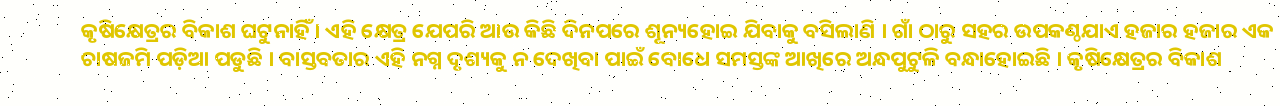କୃଷିକ୍ଷେତ୍ରର ବିକାଶ ଘଟୁନାହିଁ । ଏହି କ୍ଷେତ୍ର ଯେପରି ଆଉ କିଛି ଦିନପରେ ଶୂନ୍ୟହୋଇ ଯିବାକୁ ବସିଲାଣି । ଗାଁ ଠାରୁ ସହର ଉପକଣ୍ଠଯାଏ ହଜାର ହଜାର ଏକ ଚାଷଜମି ପଡ଼ିଆ ପଡୁଛି । ବାସ୍ତବତାର ଏହି ନଗ୍ନ ଦୃଶ୍ୟକୁ ନ ଦେଖିବା ପାଇଁ ବୋଧେ ସମସ୍ତଙ୍କ ଆଖିରେ ଅନ୍ଧପୁଟୁଳି ବନ୍ଧାହୋଇଛି । କୃଷିକ୍ଷେତ୍ରର ବିକାଶ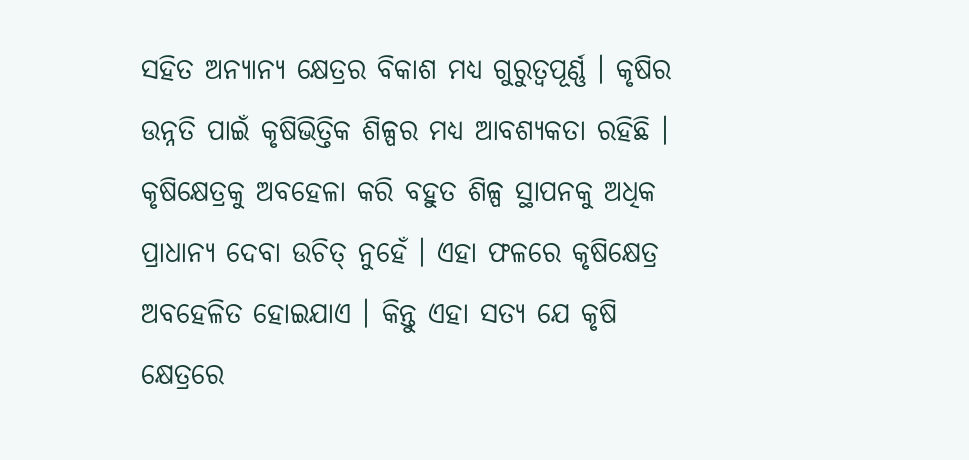ସହିତ ଅନ୍ୟାନ୍ୟ କ୍ଷେତ୍ରର ବିକାଶ ମଧ୍ୟ ଗୁରୁତ୍ୱପୂର୍ଣ୍ଣ । କୃଷିର ଉନ୍ନତି ପାଇଁ କୃଷିଭିତ୍ତିକ ଶିଳ୍ପର ମଧ୍ୟ ଆବଶ୍ୟକତା ରହିଛି । କୃଷିକ୍ଷେତ୍ରକୁ ଅବହେଳା କରି ବହୁତ ଶିଳ୍ପ ସ୍ଥାପନକୁ ଅଧିକ ପ୍ରାଧାନ୍ୟ ଦେବା ଉଚିତ୍ ନୁହେଁ । ଏହା ଫଳରେ କୃଷିକ୍ଷେତ୍ର ଅବହେଳିତ ହୋଇଯାଏ । କିନ୍ତୁ ଏହା ସତ୍ୟ ଯେ କୃଷି କ୍ଷେତ୍ରରେ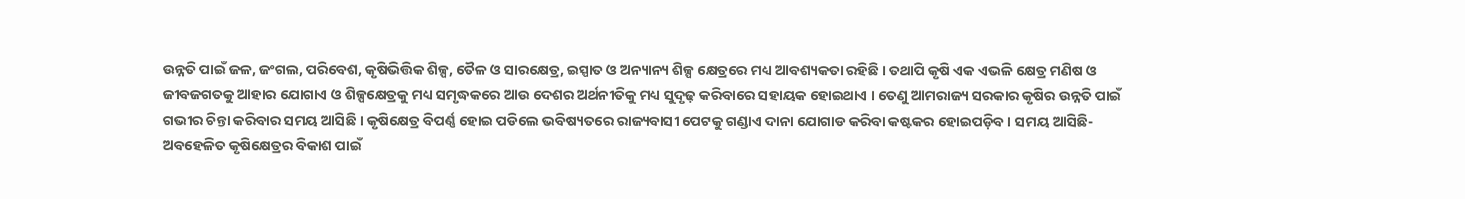ଉନ୍ନତି ପାଇଁ ଜଳ, ଜଂଗଲ, ପରିବେଶ, କୃଷିଭିତ୍ତିକ ଶିଳ୍ପ, ତୈଳ ଓ ସାରକ୍ଷେତ୍ର, ଇସ୍ପାତ ଓ ଅନ୍ୟାନ୍ୟ ଶିଳ୍ପ କ୍ଷେତ୍ରରେ ମଧ୍ୟ ଆବଶ୍ୟକତା ରହିଛି । ତଥାପି କୃଷି ଏକ ଏଭଳି କ୍ଷେତ୍ର ମଣିଷ ଓ ଜୀବଜଗତକୁ ଆହାର ଯୋଗାଏ ଓ ଶିଳ୍ପକ୍ଷେତ୍ରକୁ ମଧ୍ୟ ସମୃଦ୍ଧକରେ ଆଉ ଦେଶର ଅର୍ଥନୀତିକୁ ମଧ୍ୟ ସୁଦୃଢ଼ କରିବାରେ ସହାୟକ ହୋଇଥାଏ । ତେଣୁ ଆମରାଜ୍ୟ ସରକାର କୃଷିର ଉନ୍ନତି ପାଇଁ ଗଭୀର ଚିନ୍ତା କରିବାର ସମୟ ଆସିଛି । କୃଷିକ୍ଷେତ୍ର ବିପର୍ଣ୍ଣ ହୋଇ ପଡିଲେ ଭବିଷ୍ୟତରେ ରାଜ୍ୟବାସୀ ପେଟକୁ ଗଣ୍ଡାଏ ଦାନା ଯୋଗାଡ କରିବା କଷ୍ଟକର ହୋଇପଡ଼ିବ । ସମୟ ଆସିଛି- ଅବହେଳିତ କୃଷିକ୍ଷେତ୍ରର ବିକାଶ ପାଇଁ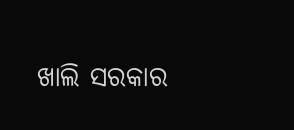ଖାଲି ସରକାର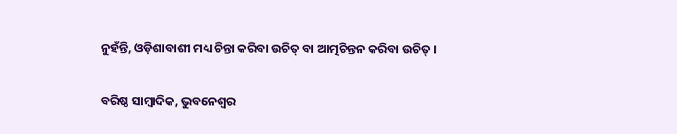ନୁହଁନ୍ତି, ଓଡ଼ିଶାବାଶୀ ମଧ୍ୟ ଚିନ୍ତା କରିବା ଉଚିତ୍ ବା ଆତ୍ମଚିନ୍ତନ କରିବା ଉଚିତ୍ ।

ବରିଷ୍ଠ ସାମ୍ବାଦିକ, ଭୁବନେଶ୍ୱର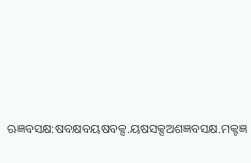ଋଜ୍ଞବସକ୍ଷ:ଷବକ୍ଷବୟଷବକ୍ସ.ୟଷସକ୍ସଅଶଜ୍ଞବସକ୍ଷ.ମକ୍ଟଜ୍ଞ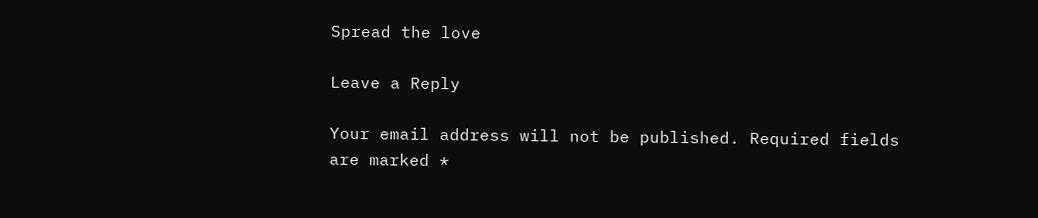Spread the love

Leave a Reply

Your email address will not be published. Required fields are marked *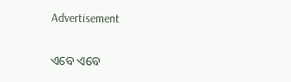Advertisement

ଏବେ ଏବେ